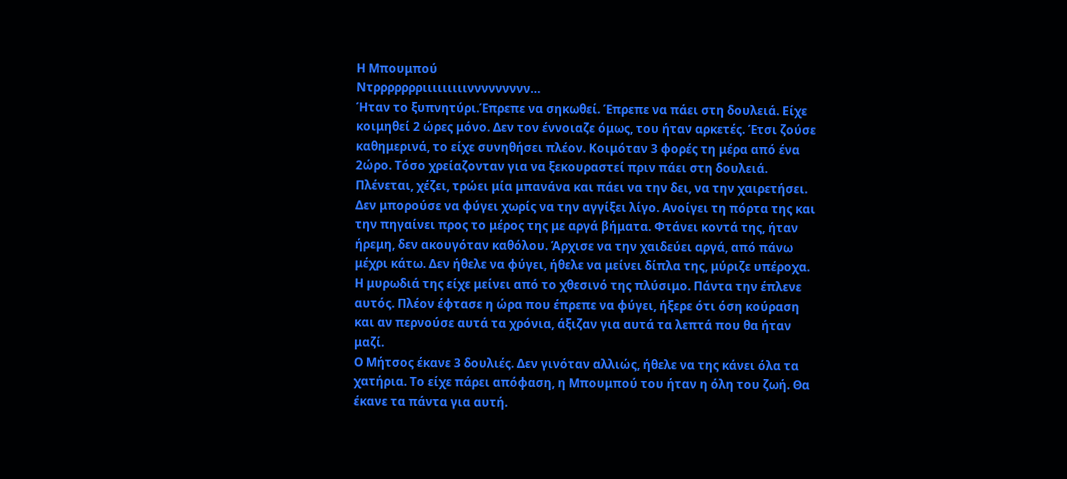Η Μπουμπού
Ντρρρρρρριιιιιιιιιννννννννν…
Ήταν το ξυπνητύρι.Έπρεπε να σηκωθεί. Έπρεπε να πάει στη δουλειά. Είχε κοιμηθεί 2 ώρες μόνο. Δεν τον έννοιαζε όμως, του ήταν αρκετές. Έτσι ζούσε καθημερινά, το είχε συνηθήσει πλέον. Κοιμόταν 3 φορές τη μέρα από ένα 2ώρο. Τόσο χρείαζονταν για να ξεκουραστεί πριν πάει στη δουλειά. Πλένεται, χέζει, τρώει μία μπανάνα και πάει να την δει, να την χαιρετήσει. Δεν μπορούσε να φύγει χωρίς να την αγγίξει λίγο. Ανοίγει τη πόρτα της και την πηγαίνει προς το μέρος της με αργά βήματα. Φτάνει κοντά της, ήταν ήρεμη, δεν ακουγόταν καθόλου. Άρχισε να την χαιδεύει αργά, από πάνω μέχρι κάτω. Δεν ήθελε να φύγει, ήθελε να μείνει δίπλα της, μύριζε υπέροχα. Η μυρωδιά της είχε μείνει από το χθεσινό της πλύσιμο. Πάντα την έπλενε αυτός. Πλέον έφτασε η ώρα που έπρεπε να φύγει, ήξερε ότι όση κούραση και αν περνούσε αυτά τα χρόνια, άξιζαν για αυτά τα λεπτά που θα ήταν μαζί.
Ο Μήτσος έκανε 3 δουλιές. Δεν γινόταν αλλιώς, ήθελε να της κάνει όλα τα χατήρια. Το είχε πάρει απόφαση, η Μπουμπού του ήταν η όλη του ζωή. Θα έκανε τα πάντα για αυτή.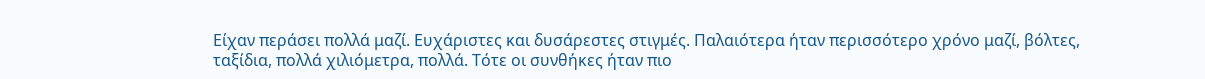Είχαν περάσει πολλά μαζί. Ευχάριστες και δυσάρεστες στιγμές. Παλαιότερα ήταν περισσότερο χρόνο μαζί, βόλτες, ταξίδια, πολλά χιλιόμετρα, πολλά. Τότε οι συνθήκες ήταν πιο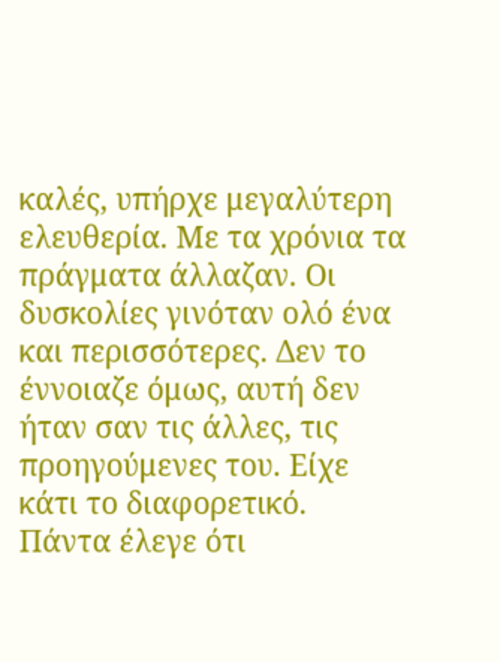καλές, υπήρχε μεγαλύτερη ελευθερία. Με τα χρόνια τα πράγματα άλλαζαν. Οι δυσκολίες γινόταν ολό ένα και περισσότερες. Δεν το έννοιαζε όμως, αυτή δεν ήταν σαν τις άλλες, τις προηγούμενες του. Είχε κάτι το διαφορετικό.
Πάντα έλεγε ότι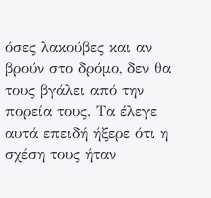όσες λακούβες και αν βρούν στο δρόμο, δεν θα τους βγάλει από την πορεία τους. Τα έλεγε αυτά επειδή ήξερε ότι η σχέση τους ήταν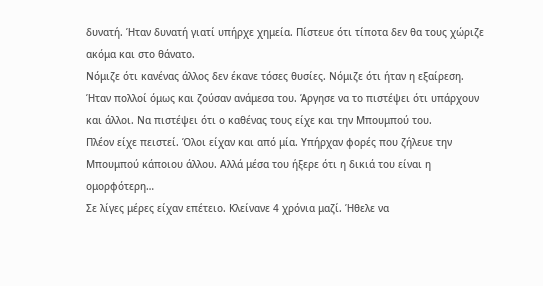δυνατή. Ήταν δυνατή γιατί υπήρχε χημεία. Πίστευε ότι τίποτα δεν θα τους χώριζε ακόμα και στο θάνατο.
Νόμιζε ότι κανένας άλλος δεν έκανε τόσες θυσίες. Νόμιζε ότι ήταν η εξαίρεση. Ήταν πολλοί όμως και ζούσαν ανάμεσα του. Άργησε να το πιστέψει ότι υπάρχουν και άλλοι. Να πιστέψει ότι ο καθένας τους είχε και την Μπουμπού του.
Πλέον είχε πειστεί. Όλοι είχαν και από μία. Υπήρχαν φορές που ζήλευε την Μπουμπού κάποιου άλλου. Αλλά μέσα του ήξερε ότι η δικιά του είναι η ομορφότερη…
Σε λίγες μέρες είχαν επέτειο. Κλείνανε 4 χρόνια μαζί. Ήθελε να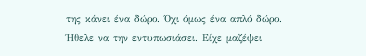της κάνει ένα δώρο. Όχι όμως ένα απλό δώρο. Ήθελε να την εντυπωσιάσει. Είχε μαζέψει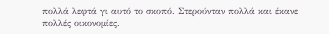πολλά λεφτά γι αυτό το σκοπό. Στερούνταν πολλά και έκανε πολλές οικονομίες.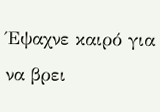Έψαχνε καιρό για να βρει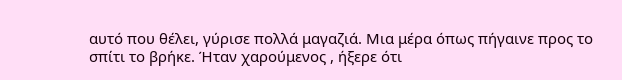αυτό που θέλει, γύρισε πολλά μαγαζιά. Μια μέρα όπως πήγαινε προς το σπίτι το βρήκε. Ήταν χαρούμενος , ήξερε ότι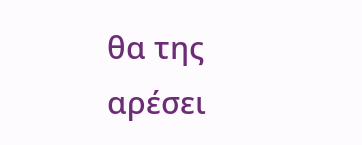θα της αρέσει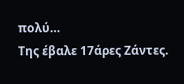πολύ…
Της έβαλε 17άρες Ζάντες.